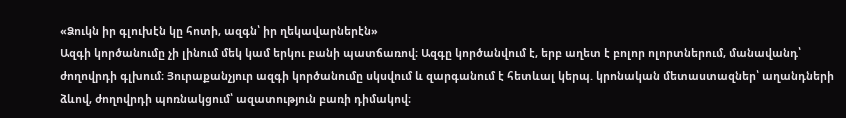«Ձուկն իր գլուխէն կը հոտի, ազգն՝ իր ղեկավարներէն»
Ազգի կործանումը չի լինում մեկ կամ երկու բանի պատճառով։ Ազգը կործանվում է, երբ աղետ է բոլոր ոլորտներում, մանավանդ՝ ժողովրդի գլխում։ Յուրաքանչյուր ազգի կործանումը սկսվում և զարգանում է հետևալ կերպ. կրոնական մետաստազներ՝ աղանդների ձևով, ժողովրդի պոռնակցում՝ ազատություն բառի դիմակով։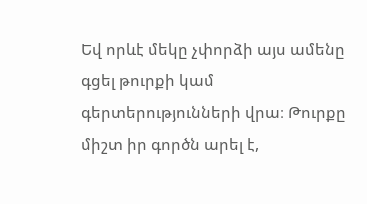Եվ որևէ մեկը չփորձի այս ամենը գցել թուրքի կամ գերտերությունների վրա։ Թուրքը միշտ իր գործն արել է,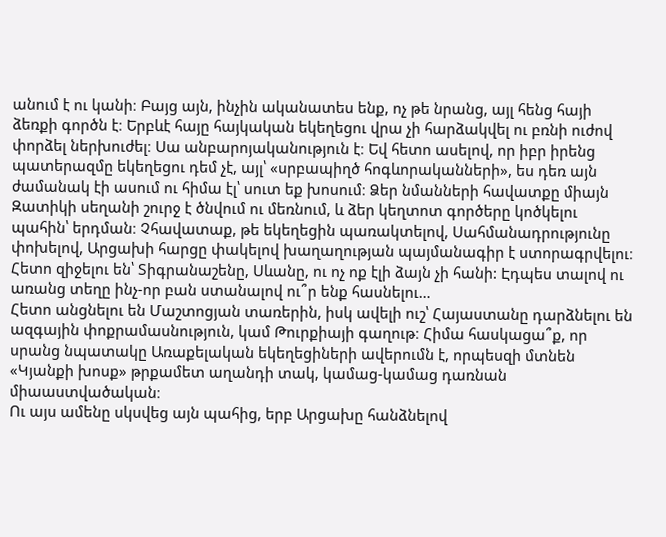անում է ու կանի։ Բայց այն, ինչին ականատես ենք, ոչ թե նրանց, այլ հենց հայի ձեռքի գործն է։ Երբևէ հայը հայկական եկեղեցու վրա չի հարձակվել ու բռնի ուժով փորձել ներխուժել։ Սա անբարոյականություն է։ Եվ հետո ասելով, որ իբր իրենց պատերազմը եկեղեցու դեմ չէ, այլ՝ «սրբապիղծ հոգևորականների», ես դեռ այն ժամանակ էի ասում ու հիմա էլ՝ սուտ եք խոսում։ Ձեր նմանների հավատքը միայն Զատիկի սեղանի շուրջ է ծնվում ու մեռնում, և ձեր կեղտոտ գործերը կոծկելու պահին՝ երդման։ Չհավատաք, թե եկեղեցին պառակտելով, Սահմանադրությունը փոխելով, Արցախի հարցը փակելով խաղաղության պայմանագիր է ստորագրվելու։ Հետո զիջելու են՝ Տիգրանաշենը, Սևանը, ու ոչ ոք էլի ձայն չի հանի: Էդպես տալով ու առանց տեղը ինչ-որ բան ստանալով ու՞ր ենք հասնելու…
Հետո անցնելու են Մաշտոցյան տառերին, իսկ ավելի ուշ՝ Հայաստանը դարձնելու են ազգային փոքրամասնություն, կամ Թուրքիայի գաղութ։ Հիմա հասկացա՞ք, որ սրանց նպատակը Առաքելական եկեղեցիների ավերումն է, որպեսզի մտնեն «Կյանքի խոսք» թրքամետ աղանդի տակ, կամաց-կամաց դառնան միաաստվածական։
Ու այս ամենը սկսվեց այն պահից, երբ Արցախը հանձնելով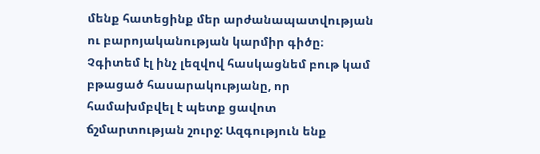մենք հատեցինք մեր արժանապատվության ու բարոյականության կարմիր գիծը։ Չգիտեմ էլ ինչ լեզվով հասկացնեմ բութ կամ բթացած հասարակությանը, որ համախմբվել է պետք ցավոտ ճշմարտության շուրջ: Ազգություն ենք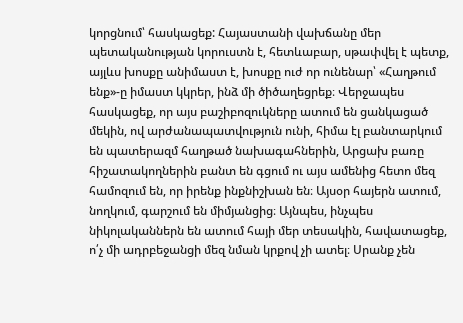կորցնում՝ հասկացեք: Հայաստանի վախճանը մեր պետականության կորուստն է, հետևաբար, սթափվել է պետք, այլևս խոսքը անիմաստ է, խոսքը ուժ որ ունենար՝ «Հաղթում ենք»-ը իմաստ կկրեր, ինձ մի ծիծաղեցրեք։ Վերջապես հասկացեք, որ այս բաշիբոզուկները ատում են ցանկացած մեկին, ով արժանապատվություն ունի, հիմա էլ բանտարկում են պատերազմ հաղթած նախագահներին, Արցախ բառը հիշատակողներին բանտ են գցում ու այս ամենից հետո մեզ համոզում են, որ իրենք ինքնիշխան են։ Այսօր հայերն ատում, նողկում, գարշում են միմյանցից։ Այնպես, ինչպես նիկոլականներն են ատում հայի մեր տեսակին, հավատացեք, ո՛չ մի ադրբեջանցի մեզ նման կրքով չի ատել։ Սրանք չեն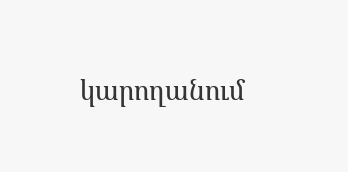կարողանում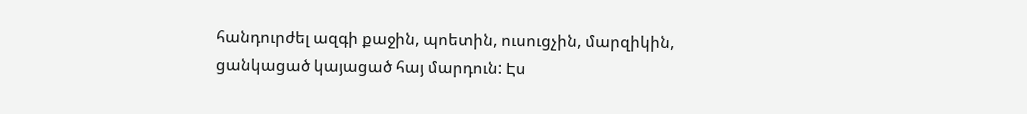հանդուրժել ազգի քաջին, պոետին, ուսուցչին, մարզիկին, ցանկացած կայացած հայ մարդուն: Էս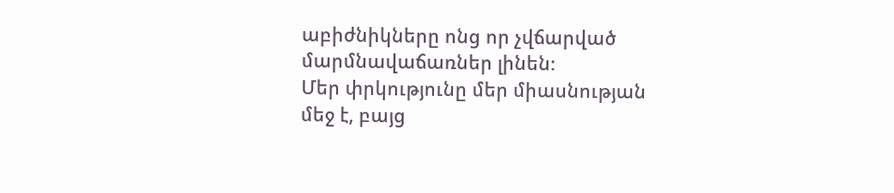աբիժնիկները ոնց որ չվճարված մարմնավաճառներ լինեն։
Մեր փրկությունը մեր միասնության մեջ է, բայց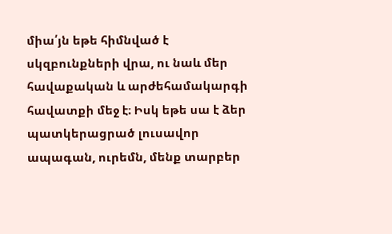միա՛յն եթե հիմնված է սկզբունքների վրա, ու նաև մեր հավաքական և արժեհամակարգի հավատքի մեջ է։ Իսկ եթե սա է ձեր պատկերացրած լուսավոր ապագան, ուրեմն, մենք տարբեր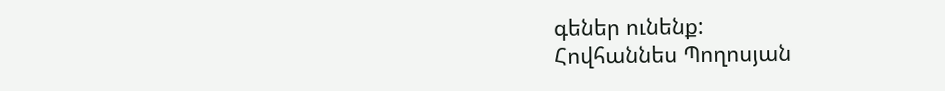գեներ ունենք:
Հովհաննես Պողոսյան